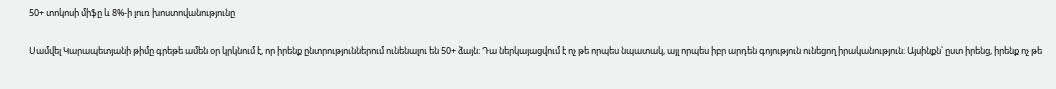50+ տոկոսի միֆը և 8%-ի լուռ խոստովանությունը

Սամվել Կարապետյանի թիմը գրեթե ամեն օր կրկնում է, որ իրենք ընտրություններում ունենալու են 50+ ձայն։ Դա ներկայացվում է ոչ թե որպես նպատակ, այլ որպես իբր արդեն գոյություն ունեցող իրականություն։ Այսինքն՝ ըստ իրենց, իրենք ոչ թե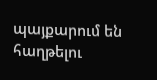պայքարում են հաղթելու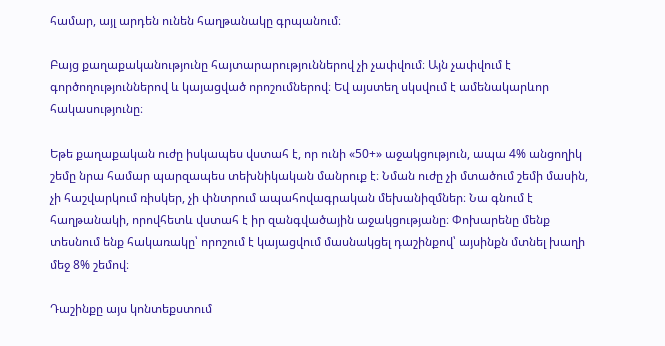համար, այլ արդեն ունեն հաղթանակը գրպանում։

Բայց քաղաքականությունը հայտարարություններով չի չափվում։ Այն չափվում է գործողություններով և կայացված որոշումներով։ Եվ այստեղ սկսվում է ամենակարևոր հակասությունը։

Եթե քաղաքական ուժը իսկապես վստահ է, որ ունի «50+» աջակցություն, ապա 4% անցողիկ շեմը նրա համար պարզապես տեխնիկական մանրուք է։ Նման ուժը չի մտածում շեմի մասին, չի հաշվարկում ռիսկեր, չի փնտրում ապահովագրական մեխանիզմներ։ Նա գնում է հաղթանակի, որովհետև վստահ է իր զանգվածային աջակցությանը։ Փոխարենը մենք տեսնում ենք հակառակը՝ որոշում է կայացվում մասնակցել դաշինքով՝ այսինքն մտնել խաղի մեջ 8% շեմով։

Դաշինքը այս կոնտեքստում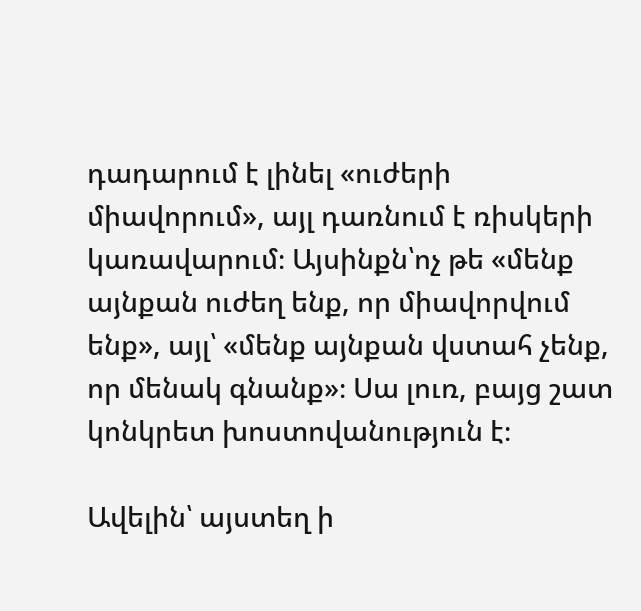դադարում է լինել «ուժերի միավորում», այլ դառնում է ռիսկերի կառավարում։ Այսինքն՝ոչ թե «մենք այնքան ուժեղ ենք, որ միավորվում ենք», այլ՝ «մենք այնքան վստահ չենք, որ մենակ գնանք»։ Սա լուռ, բայց շատ կոնկրետ խոստովանություն է։

Ավելին՝ այստեղ ի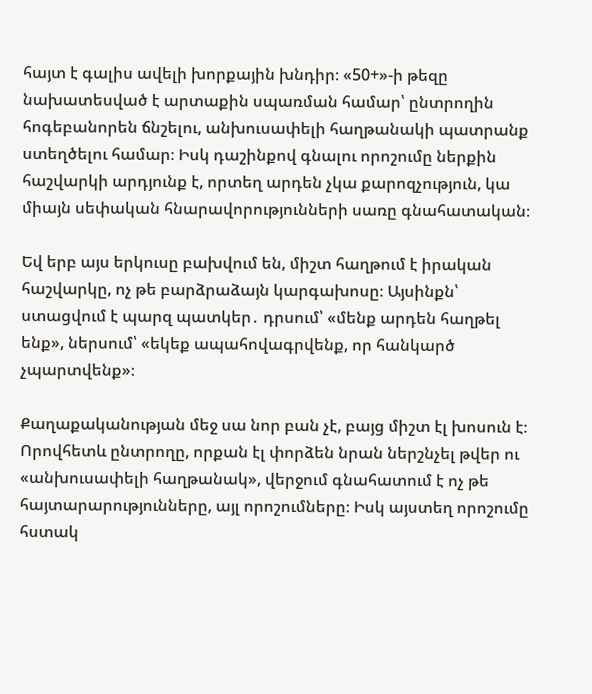հայտ է գալիս ավելի խորքային խնդիր։ «50+»-ի թեզը նախատեսված է արտաքին սպառման համար՝ ընտրողին հոգեբանորեն ճնշելու, անխուսափելի հաղթանակի պատրանք ստեղծելու համար։ Իսկ դաշինքով գնալու որոշումը ներքին հաշվարկի արդյունք է, որտեղ արդեն չկա քարոզչություն, կա միայն սեփական հնարավորությունների սառը գնահատական։

Եվ երբ այս երկուսը բախվում են, միշտ հաղթում է իրական հաշվարկը, ոչ թե բարձրաձայն կարգախոսը։ Այսինքն՝ ստացվում է պարզ պատկեր․ դրսում՝ «մենք արդեն հաղթել ենք», ներսում՝ «եկեք ապահովագրվենք, որ հանկարծ չպարտվենք»։

Քաղաքականության մեջ սա նոր բան չէ, բայց միշտ էլ խոսուն է։
Որովհետև ընտրողը, որքան էլ փորձեն նրան ներշնչել թվեր ու «անխուսափելի հաղթանակ», վերջում գնահատում է ոչ թե հայտարարությունները, այլ որոշումները։ Իսկ այստեղ որոշումը հստակ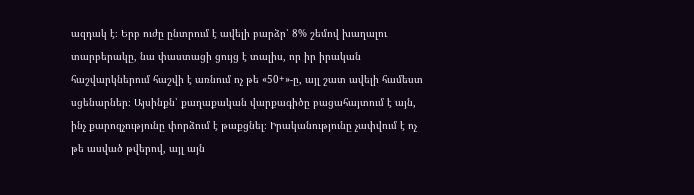ազդակ է։ Երբ ուժը ընտրում է ավելի բարձր՝ 8% շեմով խաղալու տարբերակը, նա փաստացի ցույց է տալիս, որ իր իրական հաշվարկներում հաշվի է առնում ոչ թե «50+»-ը, այլ շատ ավելի համեստ սցենարներ։ Այսինքն՝ քաղաքական վարքագիծը բացահայտում է այն, ինչ քարոզչությունը փորձում է թաքցնել։ Իրականությունը չափվում է ոչ թե ասված թվերով, այլ այն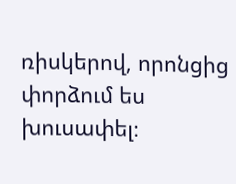ռիսկերով, որոնցից փորձում ես խուսափել։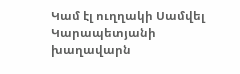Կամ էլ ուղղակի Սամվել Կարապետյանի խաղավարն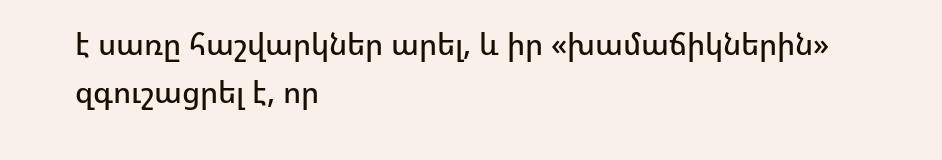է սառը հաշվարկներ արել, և իր «խամաճիկներին» զգուշացրել է, որ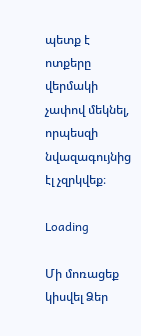պետք է ոտքերը վերմակի չափով մեկնել, որպեսզի նվազագույնից էլ չզրկվեք։

Loading

Մի մոռացեք կիսվել Ձեր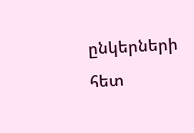ընկերների հետ